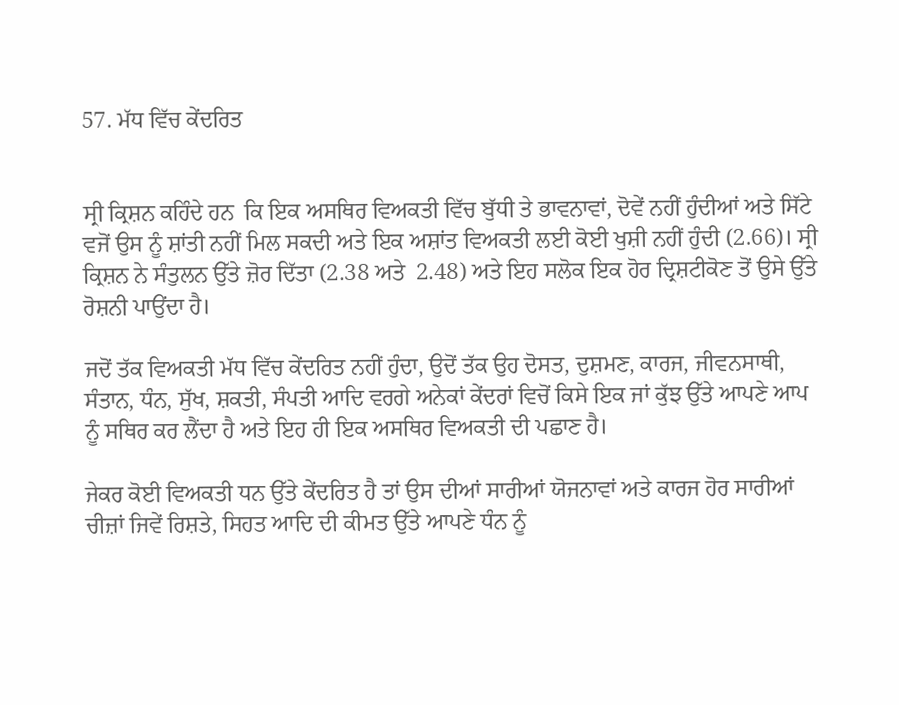57. ਮੱਧ ਵਿੱਚ ਕੇਂਦਰਿਤ


ਸ੍ਰੀ ਕ੍ਰਿਸ਼ਨ ਕਹਿੰਦੇ ਹਨ  ਕਿ ਇਕ ਅਸਥਿਰ ਵਿਅਕਤੀ ਵਿੱਚ ਬੁੱਧੀ ਤੇ ਭਾਵਨਾਵਾਂ, ਦੋਵੇਂ ਨਹੀਂ ਹੁੰਦੀਆਂ ਅਤੇ ਸਿੱਟੇ ਵਜੋਂ ਉਸ ਨੂੰ ਸ਼ਾਂਤੀ ਨਹੀਂ ਮਿਲ ਸਕਦੀ ਅਤੇ ਇਕ ਅਸ਼ਾਂਤ ਵਿਅਕਤੀ ਲਈ ਕੋਈ ਖੁਸ਼ੀ ਨਹੀਂ ਹੁੰਦੀ (2.66)। ਸ੍ਰੀ ਕ੍ਰਿਸ਼ਨ ਨੇ ਸੰਤੁਲਨ ਉੱਤੇ ਜ਼ੋਰ ਦਿੱਤਾ (2.38 ਅਤੇ  2.48) ਅਤੇ ਇਹ ਸਲੋਕ ਇਕ ਹੋਰ ਦ੍ਰਿਸ਼ਟੀਕੋਣ ਤੋਂ ਉਸੇ ਉੱਤੇ ਰੋਸ਼ਨੀ ਪਾਉਂਦਾ ਹੈ।

ਜਦੋਂ ਤੱਕ ਵਿਅਕਤੀ ਮੱਧ ਵਿੱਚ ਕੇਂਦਰਿਤ ਨਹੀਂ ਹੁੰਦਾ, ਉਦੋਂ ਤੱਕ ਉਹ ਦੋਸਤ, ਦੁਸ਼ਮਣ, ਕਾਰਜ, ਜੀਵਨਸਾਥੀ, ਸੰਤਾਨ, ਧੰਨ, ਸੁੱਖ, ਸ਼ਕਤੀ, ਸੰਪਤੀ ਆਦਿ ਵਰਗੇ ਅਨੇਕਾਂ ਕੇਂਦਰਾਂ ਵਿਚੋਂ ਕਿਸੇ ਇਕ ਜਾਂ ਕੁੱਝ ਉੱਤੇ ਆਪਣੇ ਆਪ ਨੂੰ ਸਥਿਰ ਕਰ ਲੈਂਦਾ ਹੈ ਅਤੇ ਇਹ ਹੀ ਇਕ ਅਸਥਿਰ ਵਿਅਕਤੀ ਦੀ ਪਛਾਣ ਹੈ।

ਜੇਕਰ ਕੋਈ ਵਿਅਕਤੀ ਧਨ ਉੱਤੇ ਕੇਂਦਰਿਤ ਹੈ ਤਾਂ ਉਸ ਦੀਆਂ ਸਾਰੀਆਂ ਯੋਜਨਾਵਾਂ ਅਤੇ ਕਾਰਜ ਹੋਰ ਸਾਰੀਆਂ ਚੀਜ਼ਾਂ ਜਿਵੇਂ ਰਿਸ਼ਤੇ, ਸਿਹਤ ਆਦਿ ਦੀ ਕੀਮਤ ਉੱਤੇ ਆਪਣੇ ਧੰਨ ਨੂੰ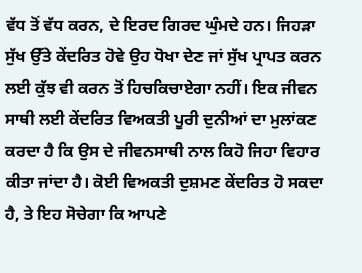ਵੱਧ ਤੋਂ ਵੱਧ ਕਰਨ, ਦੇ ਇਰਦ ਗਿਰਦ ਘੁੰਮਦੇ ਹਨ। ਜਿਹੜਾ ਸੁੱਖ ਉੱਤੇ ਕੇਂਦਰਿਤ ਹੋਵੇ ਉਹ ਧੋਖਾ ਦੇਣ ਜਾਂ ਸੁੱਖ ਪ੍ਰਾਪਤ ਕਰਨ ਲਈ ਕੁੱਝ ਵੀ ਕਰਨ ਤੋਂ ਹਿਚਕਿਚਾਏਗਾ ਨਹੀਂ। ਇਕ ਜੀਵਨ ਸਾਥੀ ਲਈ ਕੇਂਦਰਿਤ ਵਿਅਕਤੀ ਪੂਰੀ ਦੁਨੀਆਂ ਦਾ ਮੁਲਾਂਕਣ ਕਰਦਾ ਹੈ ਕਿ ਉਸ ਦੇ ਜੀਵਨਸਾਥੀ ਨਾਲ ਕਿਹੋ ਜਿਹਾ ਵਿਹਾਰ ਕੀਤਾ ਜਾਂਦਾ ਹੈ। ਕੋਈ ਵਿਅਕਤੀ ਦੁਸ਼ਮਣ ਕੇਂਦਰਿਤ ਹੋ ਸਕਦਾ ਹੈ, ਤੇ ਇਹ ਸੋਚੇਗਾ ਕਿ ਆਪਣੇ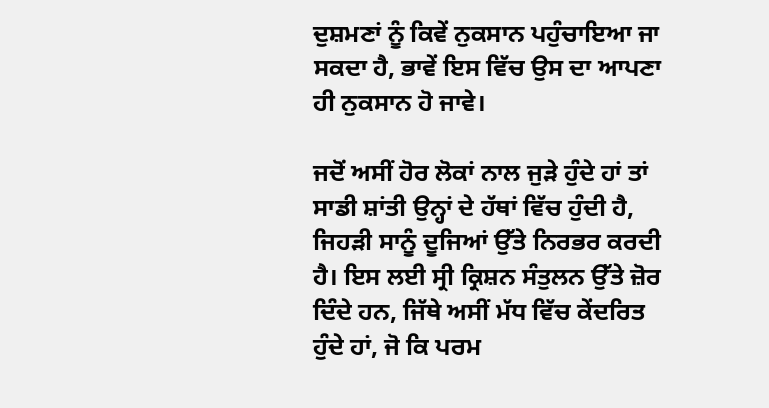ਦੁਸ਼ਮਣਾਂ ਨੂੰ ਕਿਵੇਂ ਨੁਕਸਾਨ ਪਹੁੰਚਾਇਆ ਜਾ ਸਕਦਾ ਹੈ, ਭਾਵੇਂ ਇਸ ਵਿੱਚ ਉਸ ਦਾ ਆਪਣਾ ਹੀ ਨੁਕਸਾਨ ਹੋ ਜਾਵੇ।

ਜਦੋਂ ਅਸੀਂ ਹੋਰ ਲੋਕਾਂ ਨਾਲ ਜੁੜੇ ਹੁੰਦੇ ਹਾਂ ਤਾਂ ਸਾਡੀ ਸ਼ਾਂਤੀ ਉਨ੍ਹਾਂ ਦੇ ਹੱਥਾਂ ਵਿੱਚ ਹੁੰਦੀ ਹੈ, ਜਿਹੜੀ ਸਾਨੂੰ ਦੂਜਿਆਂ ਉੱਤੇ ਨਿਰਭਰ ਕਰਦੀ ਹੈ। ਇਸ ਲਈ ਸ੍ਰੀ ਕ੍ਰਿਸ਼ਨ ਸੰਤੁਲਨ ਉੱਤੇ ਜ਼ੋਰ ਦਿੰਦੇ ਹਨ, ਜਿੱਥੇ ਅਸੀਂ ਮੱਧ ਵਿੱਚ ਕੇਂਦਰਿਤ ਹੁੰਦੇ ਹਾਂ, ਜੋ ਕਿ ਪਰਮ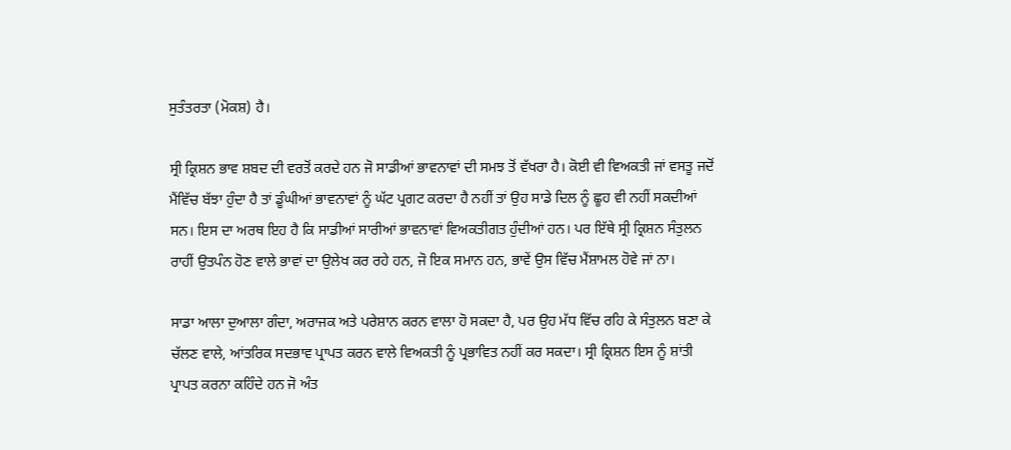ਸੁਤੰਤਰਤਾ (ਮੋਕਸ਼) ਹੈ।

ਸ੍ਰੀ ਕ੍ਰਿਸ਼ਨ ਭਾਵ ਸ਼ਬਦ ਦੀ ਵਰਤੋਂ ਕਰਦੇ ਹਨ ਜੋ ਸਾਡੀਆਂ ਭਾਵਨਾਵਾਂ ਦੀ ਸਮਝ ਤੋਂ ਵੱਖਰਾ ਹੈ। ਕੋਈ ਵੀ ਵਿਅਕਤੀ ਜਾਂ ਵਸਤੂ ਜਦੋਂ ਮੈਂਵਿੱਚ ਬੱਝਾ ਹੁੰਦਾ ਹੈ ਤਾਂ ਡੂੰਘੀਆਂ ਭਾਵਨਾਵਾਂ ਨੂੰ ਘੱਟ ਪ੍ਰਗਟ ਕਰਦਾ ਹੈ ਨਹੀਂ ਤਾਂ ਉਹ ਸਾਡੇ ਦਿਲ ਨੂੰ ਛੂਹ ਵੀ ਨਹੀਂ ਸਕਦੀਆਂ ਸਨ। ਇਸ ਦਾ ਅਰਥ ਇਹ ਹੈ ਕਿ ਸਾਡੀਆਂ ਸਾਰੀਆਂ ਭਾਵਨਾਵਾਂ ਵਿਅਕਤੀਗਤ ਹੁੰਦੀਆਂ ਹਨ। ਪਰ ਇੱਥੇ ਸ੍ਰੀ ਕ੍ਰਿਸ਼ਨ ਸੰਤੁਲਨ ਰਾਹੀਂ ਉਤਪੰਨ ਹੋਣ ਵਾਲੇ ਭਾਵਾਂ ਦਾ ਉਲੇਖ ਕਰ ਰਹੇ ਹਨ, ਜੋ ਇਕ ਸਮਾਨ ਹਨ, ਭਾਵੇਂ ਉਸ ਵਿੱਚ ਮੈਂਸ਼ਾਮਲ ਹੋਵੇ ਜਾਂ ਨਾ।

ਸਾਡਾ ਆਲਾ ਦੁਆਲਾ ਗੰਦਾ, ਅਰਾਜਕ ਅਤੇ ਪਰੇਸ਼ਾਨ ਕਰਨ ਵਾਲਾ ਹੋ ਸਕਦਾ ਹੈ, ਪਰ ਉਹ ਮੱਧ ਵਿੱਚ ਰਹਿ ਕੇ ਸੰਤੁਲਨ ਬਣਾ ਕੇ ਚੱਲਣ ਵਾਲੇ, ਆਂਤਰਿਕ ਸਦਭਾਵ ਪ੍ਰਾਪਤ ਕਰਨ ਵਾਲੇ ਵਿਅਕਤੀ ਨੂੰ ਪ੍ਰਭਾਵਿਤ ਨਹੀਂ ਕਰ ਸਕਦਾ। ਸ੍ਰੀ ਕ੍ਰਿਸ਼ਨ ਇਸ ਨੂੰ ਸ਼ਾਂਤੀ ਪ੍ਰਾਪਤ ਕਰਨਾ ਕਹਿੰਦੇ ਹਨ ਜੋ ਅੰਤ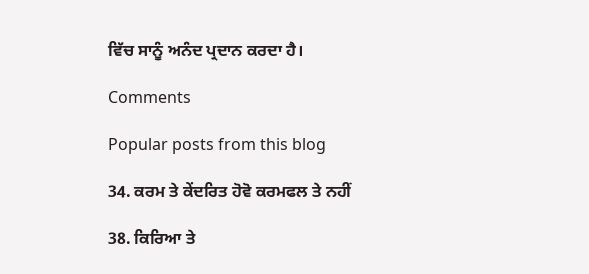ਵਿੱਚ ਸਾਨੂੰ ਅਨੰਦ ਪ੍ਰਦਾਨ ਕਰਦਾ ਹੈ।

Comments

Popular posts from this blog

34. ਕਰਮ ਤੇ ਕੇਂਦਰਿਤ ਹੋਵੋ ਕਰਮਫਲ ਤੇ ਨਹੀਂ

38. ਕਿਰਿਆ ਤੇ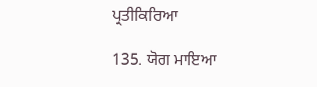ਪ੍ਰਤੀਕਿਰਿਆ

135. ਯੋਗ ਮਾਇਆ